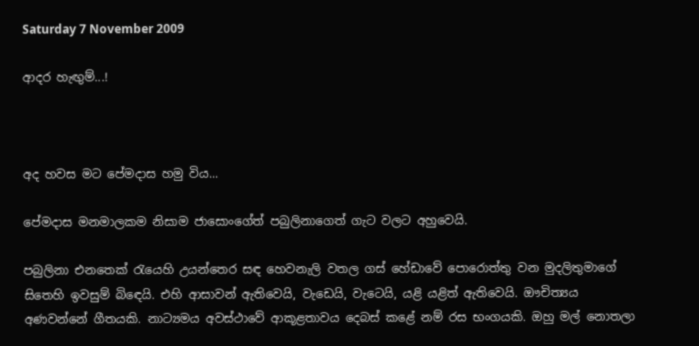Saturday 7 November 2009

ආදර හැඟුම්...!



අද හවස මට පේමදාස හමු විය...

පේමදාස මනමාලකම නිසාම ජාසොංගේත් පබුලිනාගෙත් ගැට වලට අහුවෙයි.

පබුලිනා එනතෙක් රැයෙහි උයන්තෙර සඳ හෙවනැලි වතල ගස් හේඩාවේ පොරොත්තු වන මුදලිතුමාගේ සිතෙහි ඉවසුම් බිඳෙයි. එහි ආසාවන් ඇතිවෙයි, වැඩෙයි, වැටෙයි, යළි යළිත් ඇතිවෙයි. ඖචිත්‍යය අණවන්නේ ගීතයකි. නාට්‍යමය අවස්ථාවේ ආකූළතාවය දෙබස් කළේ නම් රස භංගයකි. ඔහු මල් නොතලා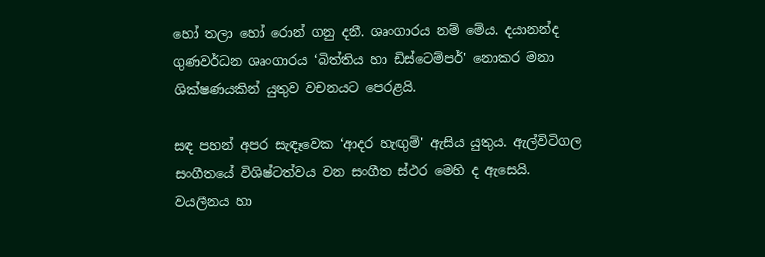හෝ තලා හෝ රොන් ගනු දනී. ශෘංගාරය නම් මේය. දයානන්ද ගුණවර්ධන ශෘංගාරය ‘බිත්තිය හා ඩිස්ටෙම්පර්' නොකර මනා ශික්ෂණයකින් යුතුව වචනයට පෙරළයි.

සඳ පහන් අපර සැඳෑවෙක ‘ආදර හැඟුම්' ඇසිය යුතුය. ඇල්විටිගල සංගීතයේ විශිෂ්ටත්වය වන සංගීත ස්ථර මෙහි ද ඇසෙයි. වයලීනය හා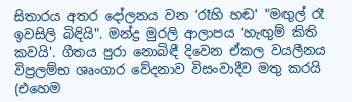සිතාරය අතර දෝලනය වන ‘රෑහි හඬ' "මඟුල් රෑ ඉවසිලි බිඳියි". මන්ද්‍ර මුරලි ආලාපය ‘හැඟුම් කිති කවයි'. ගීතය පුරා නොබිඳී දිවෙන ඒකල වයලීනය විප්‍රලම්භ ශෘංගාර වේදනාව විසංවාදීව මතු කරයි (එහෙම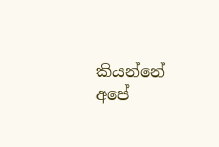කියන්නේ අපේ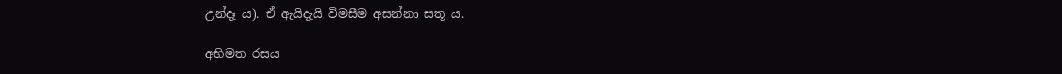උන්දෑ ය). ඒ ඇයිදැයි විමසීම අසන්නා සතූ ය.

අභිමත රසය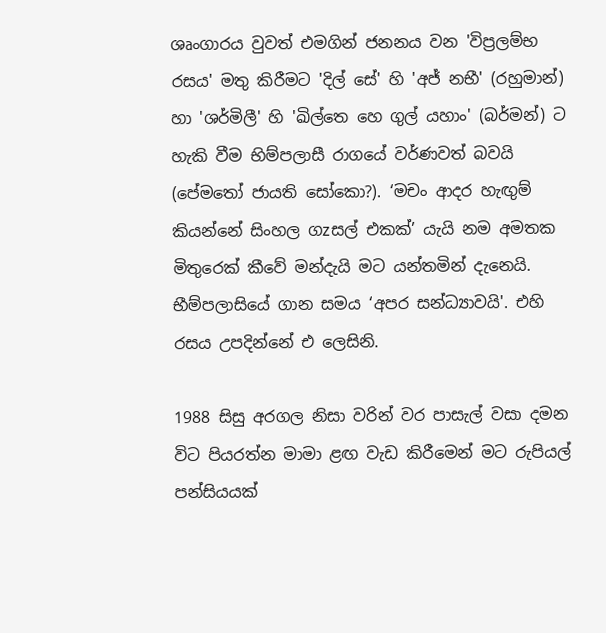ශෘංගාරය වුවත් එමගින් ජනනය වන 'විප්‍රලම්භ රසය' මතු කිරීමට 'දිල් සේ' හි 'අජ් නභී' (රහුමාන්) හා 'ශර්මිලී' හි 'ඛිල්තෙ හෙ ගුල් යහාං' (බර්මන්) ට හැකි වීම භිම්පලාසී රාගයේ වර්ණවත් බවයි (පේමතෝ ජායති සෝකො?). ‘මචං ආදර හැඟුම් කියන්නේ සිංහල ගzසල් එකක්’ යැයි නම අමතක මිතුරෙක් කීවේ මන්දැයි මට යන්තමින් දැනෙයි. භීම්පලාසියේ ගාන සමය ‘අපර සන්ධ්‍යාවයි'. එහි රසය උපදින්නේ එ ලෙසිනි.

1988 සිසු අරගල නිසා වරින් වර පාසැල් වසා දමන විට පියරත්න මාමා ළඟ වැඩ කිරීමෙන් මට රුපියල් පන්සියයක්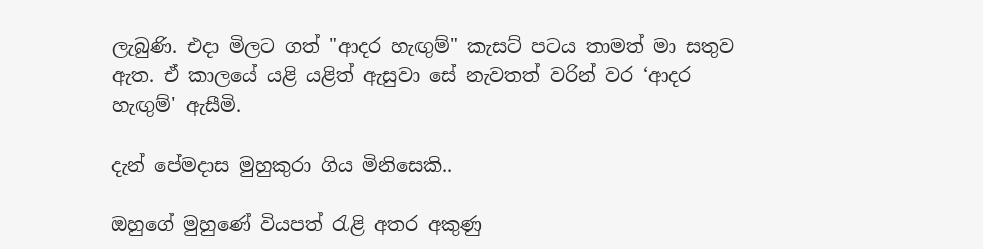ලැබුණි. එදා මිලට ගත් "ආදර හැඟුම්" කැසට් පටය තාමත් මා සතුව ඇත. ඒ කාලයේ යළි යළිත් ඇසුවා සේ නැවතත් වරින් වර ‘ආදර හැඟුම්' ඇසීමි.

දැන් පේමදාස මුහුකුරා ගිය මිනිසෙකි..

ඔහුගේ මුහුණේ වියපත් රැළි අතර අකුණු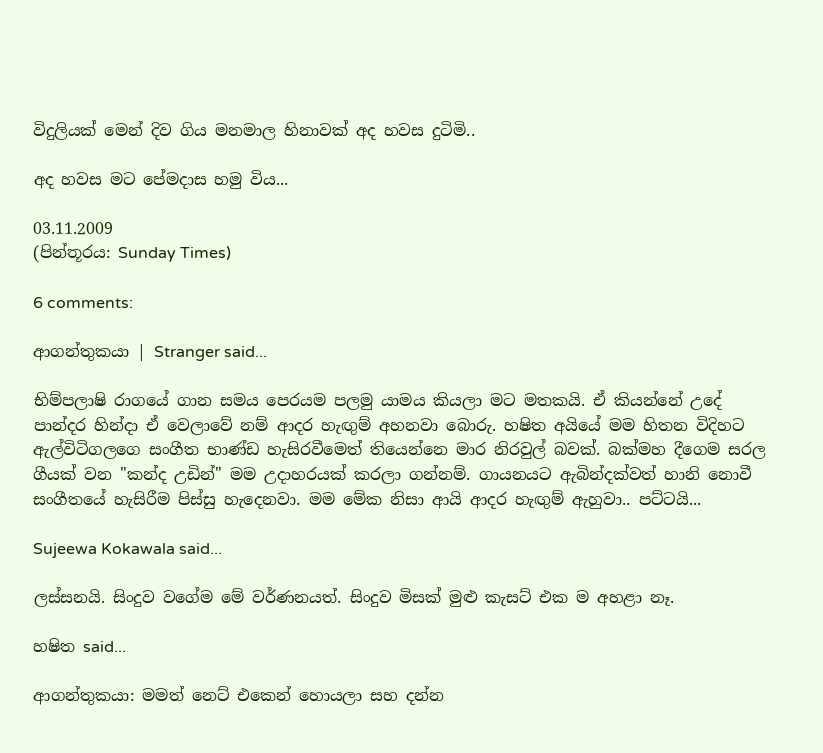විදුලියක් මෙන් දිව ගිය මනමාල හිනාවක් අද හවස දුටිමි..

අද හවස මට පේමදාස හමු විය...

03.11.2009
(පින්තූරය: Sunday Times)

6 comments:

ආගන්තුකයා | Stranger said...

භිම්පලාෂි රාගයේ ගාන සමය පෙරයම පලමු යාමය කියලා මට මතකයි. ඒ කියන්නේ උදේ පාන්දර හින්දා ඒ වෙලාවේ නම් ආදර හැඟුම් අහනවා බොරු. හෂිත අයියේ මම හිතන විදිහට ඇල්විටිගලගෙ සංගීත භාණ්ඩ හැසිරවීමෙත් තියෙන්නෙ මාර නිරවුල් බවක්. බක්මහ දීගෙම සරල ගීයක් වන "කන්ද උඩින්" මම උදාහරයක් කරලා ගන්නම්. ගායනයට ඇබින්දක්වත් හානි නොවී සංගීතයේ හැසිරීම පිස්සු හැදෙනවා. මම මේක නිසා ආයි ආදර හැඟුම් ඇහුවා.. පට්ටයි...

Sujeewa Kokawala said...

ලස්සනයි. සිංදුව වගේම මේ වර්ණනයත්. සිංදුව මිසක් මුළු කැසට් එක ම අහළා නෑ.

හෂිත said...

ආගන්තුකයා: මමත් නෙට් එකෙන් හොයලා සහ දන්න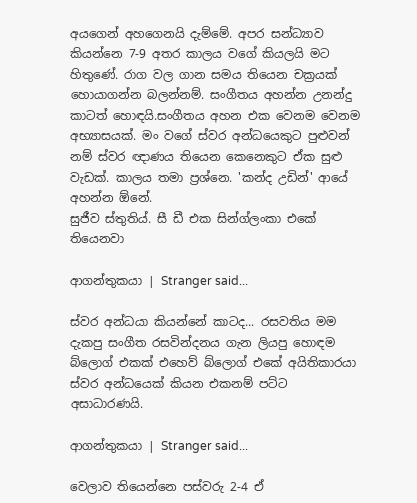අයගෙන් අහගෙනයි දැම්මේ. අපර සන්ධ්‍යාව කියන්නෙ 7-9 අතර කාලය වගේ කියලයි මට හිතුණේ. රාග වල ගාන සමය තියෙන චක්‍රයක් හොයාගන්න බලන්නම්. සංගීතය අහන්න උනන්දු කාටත් හොඳයි.සංගීතය අහන එක වෙනම වෙනම අභ්‍යාසයක්. මං වගේ ස්වර අන්ධයෙකුට පුළුවන් නම් ස්වර ඥාණය තියෙන කෙනෙකුට ඒක සුළු වැඩක්. කාලය තමා ප්‍රශ්නෙ. 'කන්ද උඩින්' ආයේ අහන්න ඕනේ.
සුජීව ස්තුතිය්. සී ඩී එක සින්ග්ලංකා එකේ තියෙනවා

ආගන්තුකයා | Stranger said...

ස්වර අන්ධයා කියන්නේ කාටද... රසවතිය මම දැකපු සංගීත රසවින්දනය ගැන ලියපු හොඳම බ්ලොග් එකක් එහෙව් බ්ලොග් එකේ අයිතිකාරයා ස්වර අන්ධයෙක් කියන එකනම් පට්ට අසාධාරණයි.

ආගන්තුකයා | Stranger said...

වෙලාව තියෙන්නෙ පස්වරු 2-4 ඒ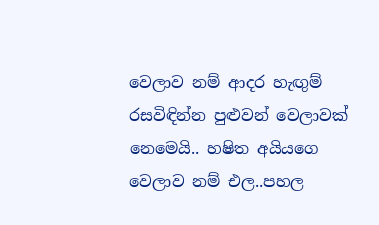වෙලාව නම් ආදර හැඟුම් රසවිඳින්න පුළුවන් වෙලාවක් නෙමෙයි.. හෂිත අයියගෙ වෙලාව නම් එල..පහල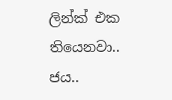ලින්ක් එක තියෙනවා.. ජය..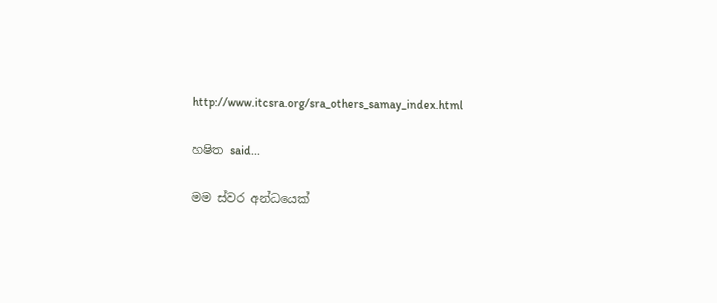http://www.itcsra.org/sra_others_samay_index.html

හෂිත said...

මම ස්වර අන්ධයෙක්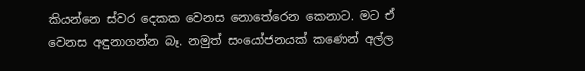කියන්නෙ ස්වර දෙකක වෙනස නොතේරෙන කෙනාට. මට ඒ වෙනස අඳුනාගන්න බෑ. නමුත් සංයෝජනයක් කණෙන් අල්ල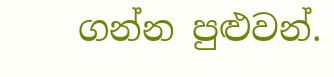ගන්න පුළුවන්.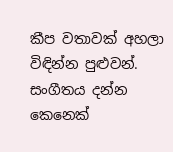කීප වතාවක් අහලා විඳින්න පුළුවන්. සංගීතය දන්න කෙනෙක්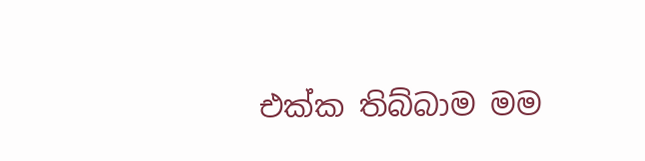එක්ක තිබ්බාම මම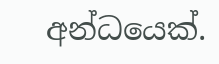අන්ධයෙක්.